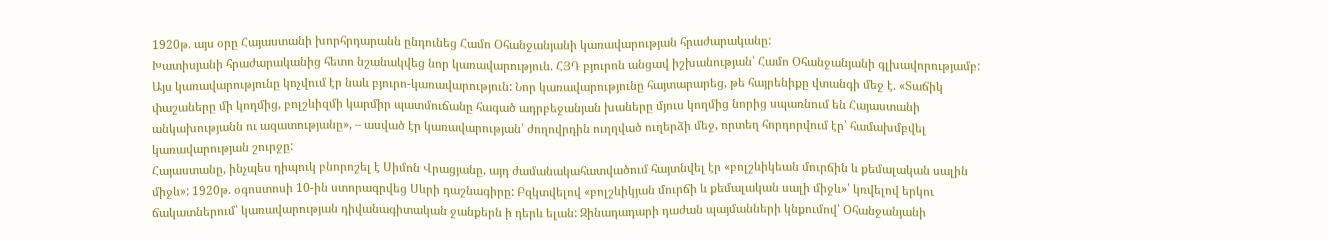1920թ. այս օրը Հայաստանի խորհրդարանն ընդունեց Համո Օհանջանյանի կառավարության հրաժարականը:
Խատիսյանի հրաժարականից հետո նշանակվեց նոր կառավարություն. ՀՅԴ բյուրոն անցավ իշխանության՝ Համո Օհանջանյանի գլխավորությամբ: Այս կառավարությունը կոչվում էր նաև բյուրո-կառավարություն: Նոր կառավարությունը հայտարարեց, թե հայրենիքը վտանգի մեջ է. «Տաճիկ փաշաները մի կողմից, բոլշևիզմի կարմիր պատմուճանը հագած ադրբեջանյան խաները մյուս կողմից նորից սպառնում են Հայաստանի անկախությանն ու ազատությանը», – ասված էր կառավարության՝ ժողովրդին ուղղված ուղերձի մեջ, որտեղ հորդորվում էր՝ համախմբվել կառավարության շուրջը:
Հայաստանը, ինչպես դիպուկ բնորոշել է Սիմոն Վրացյանը, այդ ժամանակահատվածում հայտնվել էր «բոլշևիկեան մուրճին և քեմալական սալին միջև»: 1920թ. օգոստոսի 10-ին ստորագրվեց Սևրի դաշնագիրը: Բզկտվելով «բոլշևիկյան մուրճի և քեմալական սալի միջև»՝ կռվելով երկու ճակատներում՝ կառավարության դիվանագիտական ջանքերն ի դերև ելան: Զինադադարի դաժան պայմանների կնքումով՝ Օհանջանյանի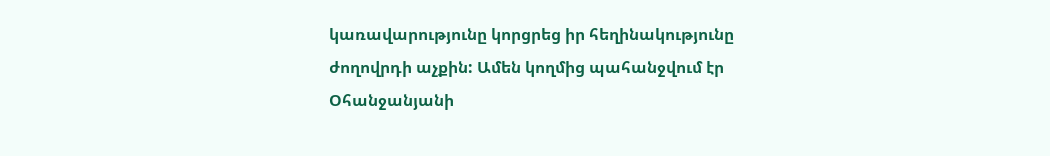կառավարությունը կորցրեց իր հեղինակությունը ժողովրդի աչքին: Ամեն կողմից պահանջվում էր Օհանջանյանի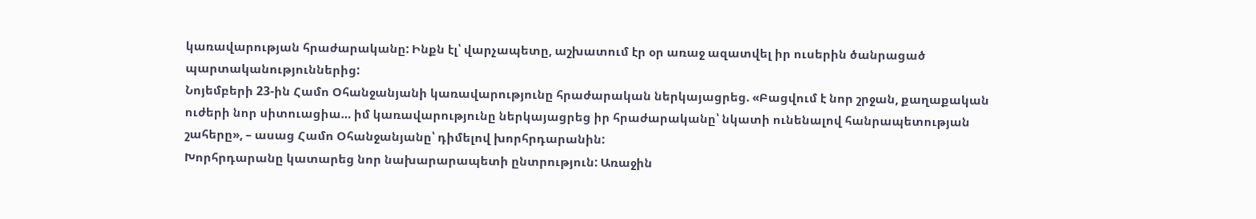կառավարության հրաժարականը: Ինքն էլ՝ վարչապետը, աշխատում էր օր առաջ ազատվել իր ուսերին ծանրացած պարտականություններից:
Նոյեմբերի 23-ին Համո Օհանջանյանի կառավարությունը հրաժարական ներկայացրեց. «Բացվում է նոր շրջան, քաղաքական ուժերի նոր սիտուացիա… իմ կառավարությունը ներկայացրեց իր հրաժարականը՝ նկատի ունենալով հանրապետության շահերը», – ասաց Համո Օհանջանյանը՝ դիմելով խորհրդարանին:
Խորհրդարանը կատարեց նոր նախարարապետի ընտրություն: Առաջին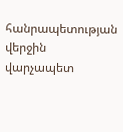հանրապետության վերջին վարչապետ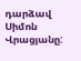դարձավ Սիմոն Վրացյանը: